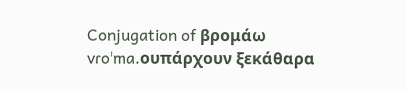Conjugation of βρομάω
vɾoˈma.oυπάρχουν ξεκάθαρα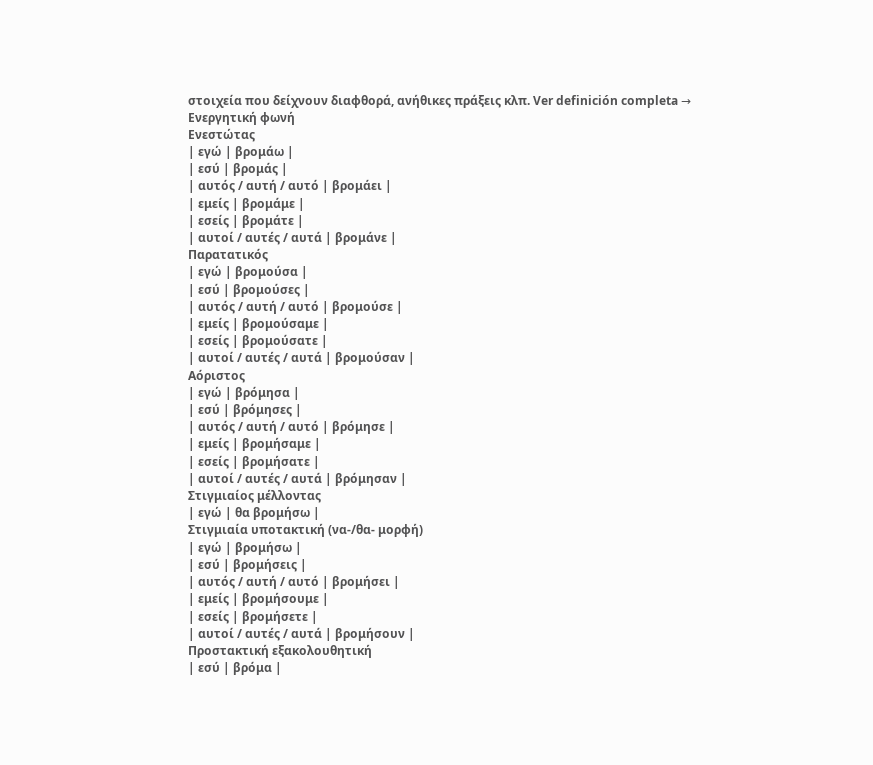στοιχεία που δείχνουν διαφθορά, ανήθικες πράξεις κλπ. Ver definición completa →
Ενεργητική φωνή
Ενεστώτας
| εγώ | βρομάω |
| εσύ | βρομάς |
| αυτός / αυτή / αυτό | βρομάει |
| εμείς | βρομάμε |
| εσείς | βρομάτε |
| αυτοί / αυτές / αυτά | βρομάνε |
Παρατατικός
| εγώ | βρομούσα |
| εσύ | βρομούσες |
| αυτός / αυτή / αυτό | βρομούσε |
| εμείς | βρομούσαμε |
| εσείς | βρομούσατε |
| αυτοί / αυτές / αυτά | βρομούσαν |
Αόριστος
| εγώ | βρόμησα |
| εσύ | βρόμησες |
| αυτός / αυτή / αυτό | βρόμησε |
| εμείς | βρομήσαμε |
| εσείς | βρομήσατε |
| αυτοί / αυτές / αυτά | βρόμησαν |
Στιγμιαίος μέλλοντας
| εγώ | θα βρομήσω |
Στιγμιαία υποτακτική (να-/θα- μορφή)
| εγώ | βρομήσω |
| εσύ | βρομήσεις |
| αυτός / αυτή / αυτό | βρομήσει |
| εμείς | βρομήσουμε |
| εσείς | βρομήσετε |
| αυτοί / αυτές / αυτά | βρομήσουν |
Προστακτική εξακολουθητική
| εσύ | βρόμα |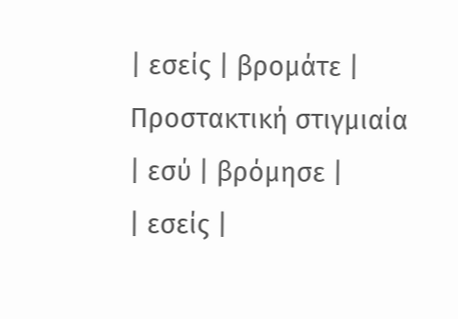| εσείς | βρομάτε |
Προστακτική στιγμιαία
| εσύ | βρόμησε |
| εσείς |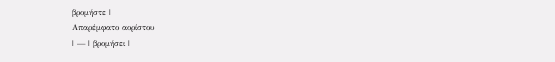βρομήστε |
Απαρέμφατο αορίστου
| — | βρομήσει |